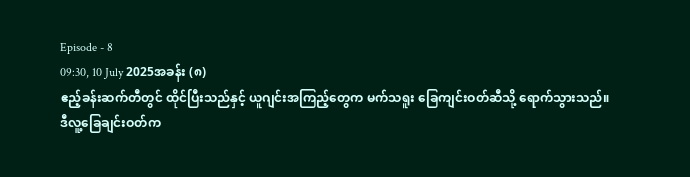Episode - 8
09:30, 10 July 2025အခန်း (၈)
ဧည့်ခန်းဆက်တီတွင် ထိုင်ပြီးသည်နှင့် ယူဂျင်းအကြည့်တွေက မက်သရူး ခြေကျင်းဝတ်ဆီသို့ ရောက်သွားသည်။
ဒီလူ့ခြေချင်းဝတ်က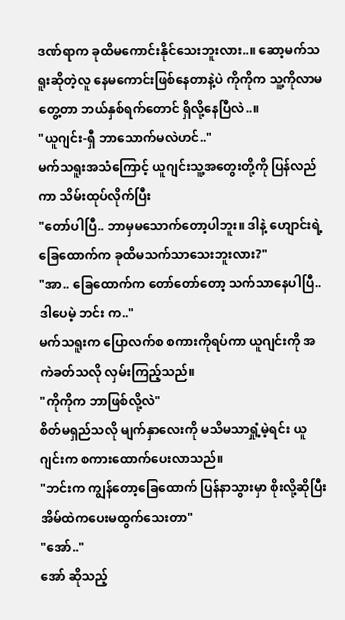ဒဏ်ရာက ခုထိမကောင်းနိုင်သေးဘူးလား..။ ဆော့မက်သရူးဆိုတဲ့လူ နေမကောင်းဖြစ်နေတာနဲ့ပဲ ကိုကိုက သူ့ကိုလာမတွေ့တာ ဘယ်နှစ်ရက်တောင် ရှိလို့နေပြီလဲ..။
"ယူဂျင်း-ရှီ ဘာသောက်မလဲဟင်.."
မက်သရူးအသံကြောင့် ယူဂျင်းသူ့အတွေးတို့ကို ပြန်လည်ကာ သိမ်းထုပ်လိုက်ပြီး
"တော်ပါပြီ.. ဘာမှမသောက်တော့ပါဘူး။ ဒါနဲ့ ဟျောင်းရဲ့ ခြေထောက်က ခုထိမသက်သာသေးဘူးလား?"
"အာ.. ခြေထောက်က တော်တော်တော့ သက်သာနေပါပြီ.. ဒါပေမဲ့ ဘင်း က.."
မက်သရူးက ပြောလက်စ စကားကိုရပ်ကာ ယူဂျင်းကို အကဲခတ်သလို လှမ်းကြည့်သည်။
"ကိုကိုက ဘာဖြစ်လို့လဲ"
စိတ်မရှည်သလို မျက်နှာလေးကို မသိမသာရှုံ့မဲ့ရင်း ယူဂျင်းက စကားထောက်ပေးလာသည်။
"ဘင်းက ကျွန်တော့ခြေထောက် ပြန်နာသွားမှာ စိုးလို့ဆိုပြီး အိမ်ထဲကပေးမထွက်သေးတာ"
"အော်.."
အော် ဆိုသည့်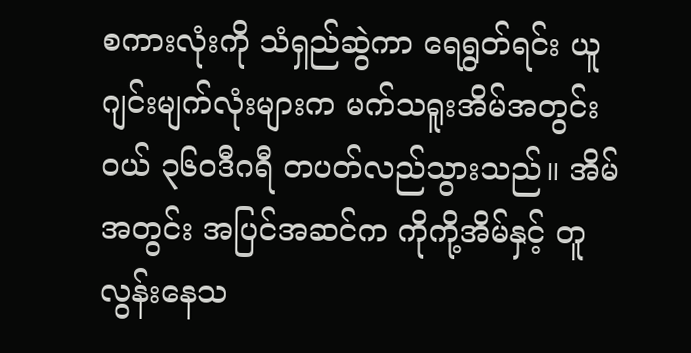စကားလုံးကို သံရှည်ဆွဲကာ ရေရွတ်ရင်း ယူဂျင်းမျက်လုံးများက မက်သရူးအိမ်အတွင်းဝယ် ၃၆၀ဒီဂရီ တပတ်လည်သွားသည်။ အိမ်အတွင်း အပြင်အဆင်က ကိုကို့အိမ်နှင့် တူလွန်းနေသ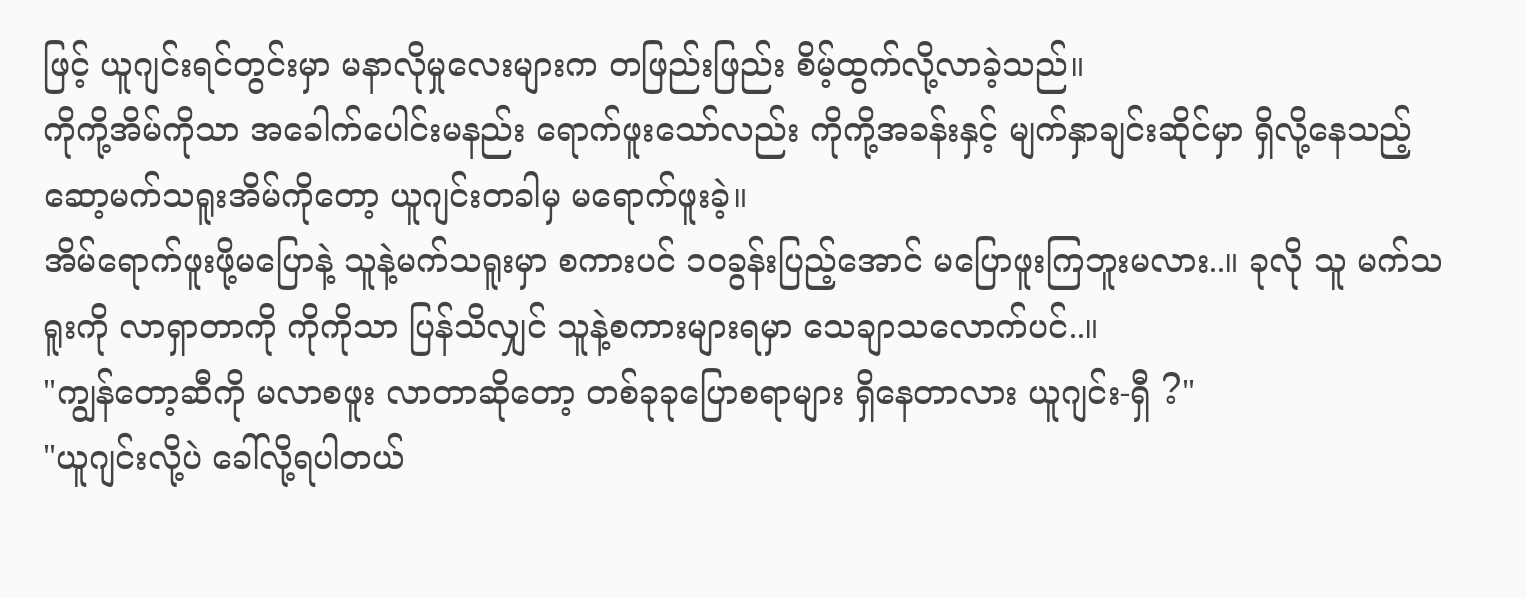ဖြင့် ယူဂျင်းရင်တွင်းမှာ မနာလိုမှုလေးများက တဖြည်းဖြည်း စိမ့်ထွက်လို့လာခဲ့သည်။
ကိုကို့အိမ်ကိုသာ အခေါက်ပေါင်းမနည်း ရောက်ဖူးသော်လည်း ကိုကို့အခန်းနှင့် မျက်နှာချင်းဆိုင်မှာ ရှိလို့နေသည့် ဆော့မက်သရူးအိမ်ကိုတော့ ယူဂျင်းတခါမှ မရောက်ဖူးခဲ့။
အိမ်ရောက်ဖူးဖို့မပြောနဲ့ သူနဲ့မက်သရူးမှာ စကားပင် ၁၀ခွန်းပြည့်အောင် မပြောဖူးကြဘူးမလား..။ ခုလို သူ မက်သရူးကို လာရှာတာကို ကိုကိုသာ ပြန်သိလျှင် သူနဲ့စကားများရမှာ သေချာသလောက်ပင်..။
"ကျွန်တော့ဆီကို မလာစဖူး လာတာဆိုတော့ တစ်ခုခုပြောစရာများ ရှိနေတာလား ယူဂျင်း-ရှီ ?"
"ယူဂျင်းလို့ပဲ ခေါ်လို့ရပါတယ်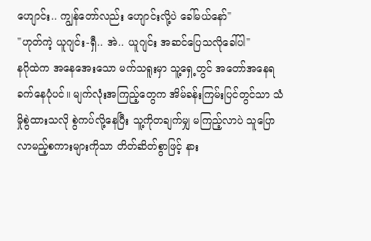ဟျောင်း.. ကျွန်တော်လည်း ဟျောင်းလို့ပဲ ခေါ်မယ်နော်"
"ဟုတ်ကဲ့ ယူဂျင်း-ရှီ.. အဲ.. ယူဂျင်း အဆင်ပြေသလိုခေါ်ပါ"
နဂိုထဲက အနေအေးသော မက်သရူးမှာ သူ့ရှေ့တွင် အတော်အနေရခက်နေပုံပင်။ မျက်လုံးအကြည့်တွေက အိမ်ခန်းကြမ်းပြင်တွင်သာ သံမှိုစွဲထားသလို စွဲကပ်လို့နေပြီး သူ့ကိုတချက်မျှ မကြည့်လာပဲ သူပြောလာမည့်စကားများကိုသာ တိတ်ဆိတ်စွာဖြင့် နား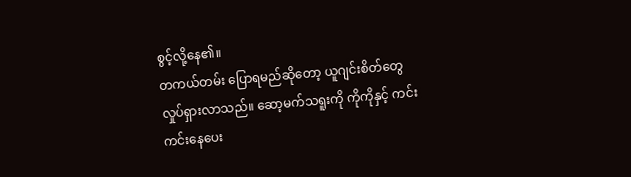စွင့်လို့နေ၏။
တကယ်တမ်း ပြောရမည်ဆိုတော့ ယူဂျင်းစိတ်တွေလှုပ်ရှားလာသည်။ ဆော့မက်သရူးကို ကိုကိုနှင့် ကင်းကင်းနေပေး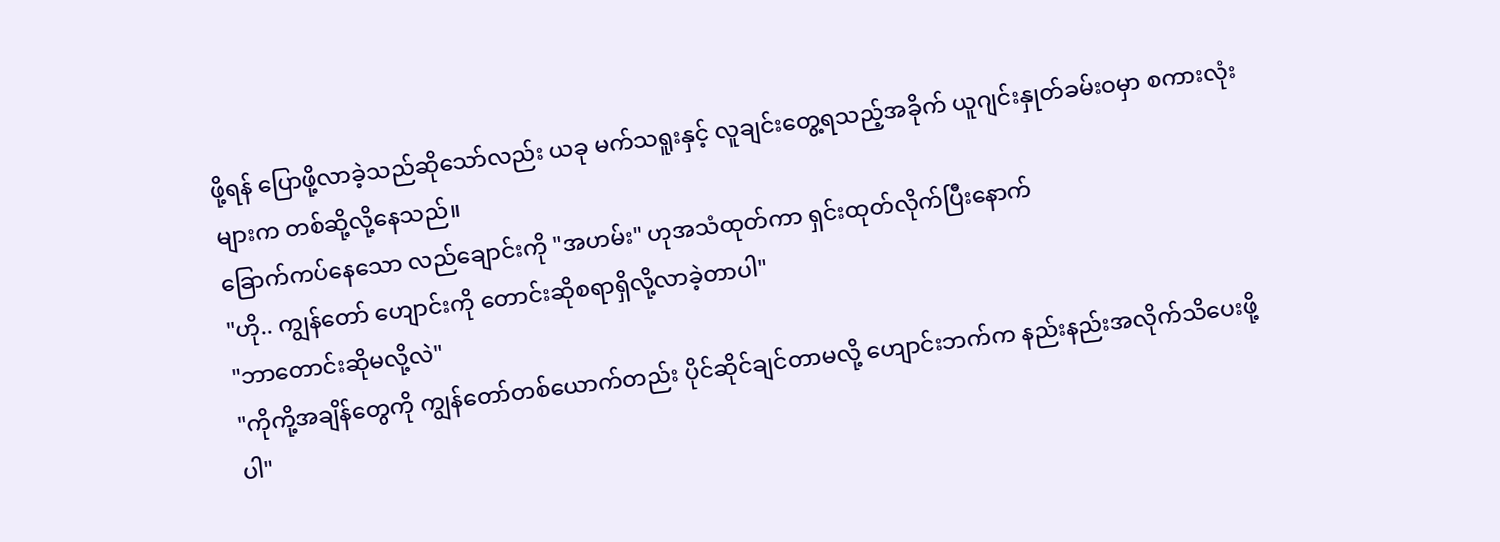ဖို့ရန် ပြောဖို့လာခဲ့သည်ဆိုသော်လည်း ယခု မက်သရူးနှင့် လူချင်းတွေ့ရသည့်အခိုက် ယူဂျင်းနှုတ်ခမ်းဝမှာ စကားလုံးများက တစ်ဆို့လို့နေသည်။
ခြောက်ကပ်နေသော လည်ချောင်းကို "အဟမ်း" ဟုအသံထုတ်ကာ ရှင်းထုတ်လိုက်ပြီးနောက်
"ဟို.. ကျွန်တော် ဟျောင်းကို တောင်းဆိုစရာရှိလို့လာခဲ့တာပါ"
"ဘာတောင်းဆိုမလို့လဲ"
"ကိုကို့အချိန်တွေကို ကျွန်တော်တစ်ယောက်တည်း ပိုင်ဆိုင်ချင်တာမလို့ ဟျောင်းဘက်က နည်းနည်းအလိုက်သိပေးဖို့ပါ"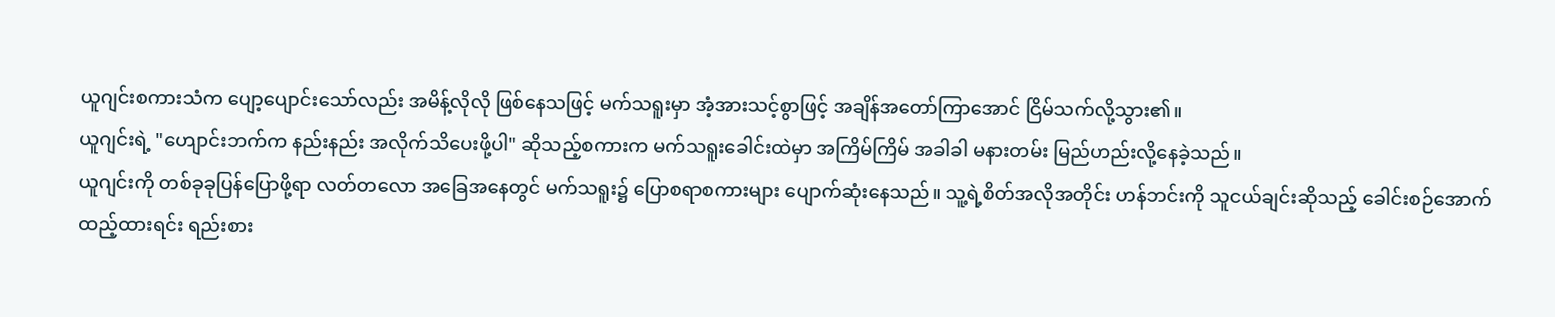ယူဂျင်းစကားသံက ပျော့ပျောင်းသော်လည်း အမိန့်လိုလို ဖြစ်နေသဖြင့် မက်သရူးမှာ အံ့အားသင့်စွာဖြင့် အချိန်အတော်ကြာအောင် ငြိမ်သက်လို့သွား၏။
ယူဂျင်းရဲ့ "ဟျောင်းဘက်က နည်းနည်း အလိုက်သိပေးဖို့ပါ" ဆိုသည့်စကားက မက်သရူးခေါင်းထဲမှာ အကြိမ်ကြိမ် အခါခါ မနားတမ်း မြည်ဟည်းလို့နေခဲ့သည်။
ယူဂျင်းကို တစ်ခုခုပြန်ပြောဖို့ရာ လတ်တလော အခြေအနေတွင် မက်သရူး၌ ပြောစရာစကားများ ပျောက်ဆုံးနေသည်။ သူ့ရဲ့စိတ်အလိုအတိုင်း ဟန်ဘင်းကို သူငယ်ချင်းဆိုသည့် ခေါင်းစဉ်အောက် ထည့်ထားရင်း ရည်းစား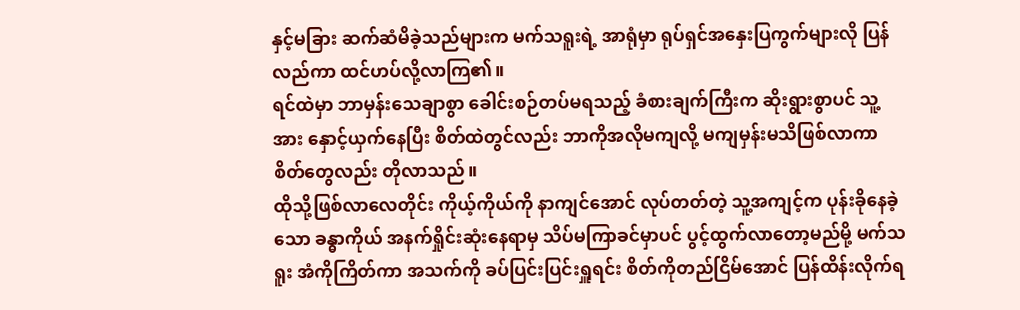နှင့်မခြား ဆက်ဆံမိခဲ့သည်များက မက်သရူးရဲ့ အာရုံမှာ ရုပ်ရှင်အနှေးပြကွက်များလို ပြန်လည်ကာ ထင်ဟပ်လို့လာကြ၏။
ရင်ထဲမှာ ဘာမှန်းသေချာစွာ ခေါင်းစဉ်တပ်မရသည့် ခံစားချက်ကြီးက ဆိုးရွားစွာပင် သူ့အား နှောင့်ယှက်နေပြီး စိတ်ထဲတွင်လည်း ဘာကိုအလိုမကျလို့ မကျမှန်းမသိဖြစ်လာကာ စိတ်တွေလည်း တိုလာသည်။
ထိုသို့ဖြစ်လာလေတိုင်း ကိုယ့်ကိုယ်ကို နာကျင်အောင် လုပ်တတ်တဲ့ သူ့အကျင့်က ပုန်းခိုနေခဲ့သော ခန္ဓာကိုယ် အနက်ရှိုင်းဆုံးနေရာမှ သိပ်မကြာခင်မှာပင် ပွင့်ထွက်လာတော့မည်မို့ မက်သရူး အံကိုကြိတ်ကာ အသက်ကို ခပ်ပြင်းပြင်းရှူရင်း စိတ်ကိုတည်ငြိမ်အောင် ပြန်ထိန်းလိုက်ရ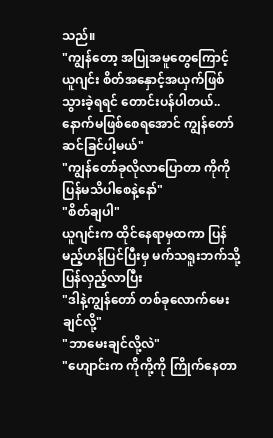သည်။
"ကျွန်တော့ အပြုအမူတွေကြောင့် ယူဂျင်း စိတ်အနှောင့်အယှက်ဖြစ်သွားခဲ့ရရင် တောင်းပန်ပါတယ်.. နောက်မဖြစ်စေရအောင် ကျွန်တော် ဆင်ခြင်ပါ့မယ်"
"ကျွန်တော်ခုလိုလာပြောတာ ကိုကိုပြန်မသိပါစေနဲ့နော်"
"စိတ်ချပါ"
ယူဂျင်းက ထိုင်နေရာမှထကာ ပြန်မည့်ဟန်ပြင်ပြီးမှ မက်သရူးဘက်သို့ ပြန်လှည့်လာပြီး
"ဒါနဲ့ကျွန်တော် တစ်ခုလောက်မေးချင်လို့"
"ဘာမေးချင်လို့လဲ"
"ဟျောင်းက ကိုကို့ကို ကြိုက်နေတာ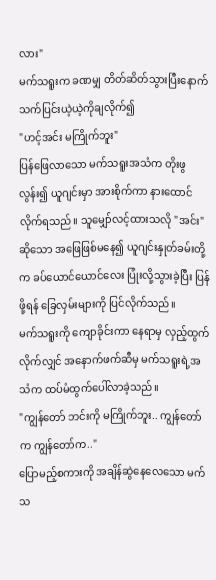လား"
မက်သရူးက ခဏမျှ တိတ်ဆိတ်သွားပြီးနောက် သက်ပြင်းယဲ့ယဲ့ကိုချလိုက်၍
"ဟင့်အင်း မကြိုက်ဘူး"
ပြန်ဖြေလာသော မက်သရူးအသံက တိုးဖွလွန်း၍ ယူဂျင်းမှာ အားစိုက်ကာ နားထောင်လိုက်ရသည်။ သူမျှော်လင့်ထားသလို "အင်း" ဆိုသော အဖြေဖြစ်မနေ၍ ယူဂျင်းနှုတ်ခမ်းတို့က ခပ်ယောင်ယောင်လေး ပြုံးလို့သွားခဲ့ပြီး ပြန်ဖို့ရန် ခြေလှမ်းများကို ပြင်လိုက်သည်။
မက်သရူးကို ကျောခိုင်းကာ နေရာမှ လှည့်ထွက်လိုက်လျှင် အနောက်ဖက်ဆီမှ မက်သရူးရဲ့အသံက ထပ်မံထွက်ပေါ်လာခဲ့သည်။
"ကျွန်တော် ဘင်းကို မကြိုက်ဘူး.. ကျွန်တော်က ကျွန်တော်က.."
ပြောမည့်စကားကို အချိန်ဆွဲနေလေသော မက်သ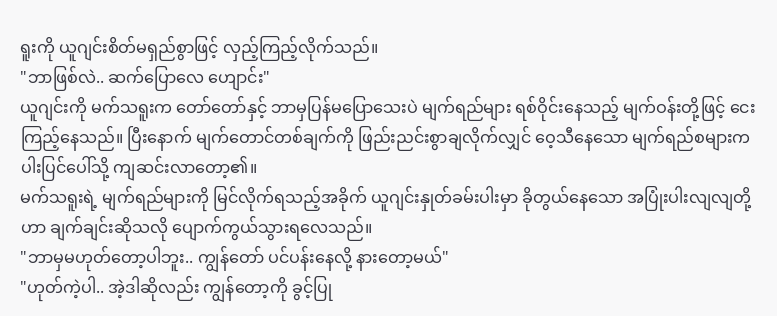ရူးကို ယူဂျင်းစိတ်မရှည်စွာဖြင့် လှည့်ကြည့်လိုက်သည်။
"ဘာဖြစ်လဲ.. ဆက်ပြောလေ ဟျောင်း"
ယူဂျင်းကို မက်သရူးက တော်တော်နှင့် ဘာမှပြန်မပြောသေးပဲ မျက်ရည်များ ရစ်ဝိုင်းနေသည့် မျက်ဝန်းတို့ဖြင့် ငေးကြည့်နေသည်။ ပြီးနောက် မျက်တောင်တစ်ချက်ကို ဖြည်းညင်းစွာချလိုက်လျှင် ဝေ့သီနေသော မျက်ရည်စများက ပါးပြင်ပေါ်သို့ ကျဆင်းလာတော့၏။
မက်သရူးရဲ့ မျက်ရည်များကို မြင်လိုက်ရသည့်အခိုက် ယူဂျင်းနှုတ်ခမ်းပါးမှာ ခိုတွယ်နေသော အပြုံးပါးလျလျတို့ဟာ ချက်ချင်းဆိုသလို ပျောက်ကွယ်သွားရလေသည်။
"ဘာမှမဟုတ်တော့ပါဘူး.. ကျွန်တော် ပင်ပန်းနေလို့ နားတော့မယ်"
"ဟုတ်ကဲ့ပါ.. အဲ့ဒါဆိုလည်း ကျွန်တော့ကို ခွင့်ပြု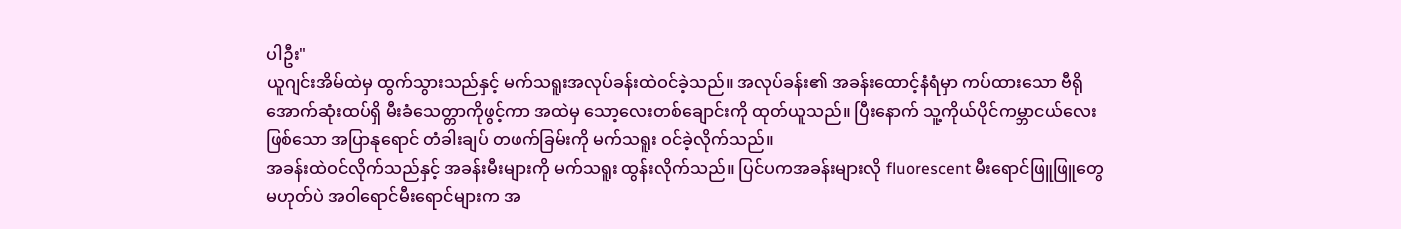ပါဦး"
ယူဂျင်းအိမ်ထဲမှ ထွက်သွားသည်နှင့် မက်သရူးအလုပ်ခန်းထဲဝင်ခဲ့သည်။ အလုပ်ခန်း၏ အခန်းထောင့်နံရံမှာ ကပ်ထားသော ဗီရိုအောက်ဆုံးထပ်ရှိ မီးခံသေတ္တာကိုဖွင့်ကာ အထဲမှ သော့လေးတစ်ချောင်းကို ထုတ်ယူသည်။ ပြီးနောက် သူ့ကိုယ်ပိုင်ကမ္ဘာငယ်လေးဖြစ်သော အပြာနုရောင် တံခါးချပ် တဖက်ခြမ်းကို မက်သရူး ဝင်ခဲ့လိုက်သည်။
အခန်းထဲဝင်လိုက်သည်နှင့် အခန်းမီးများကို မက်သရူး ထွန်းလိုက်သည်။ ပြင်ပကအခန်းများလို fluorescent မီးရောင်ဖြူဖြူတွေမဟုတ်ပဲ အဝါရောင်မီးရောင်များက အ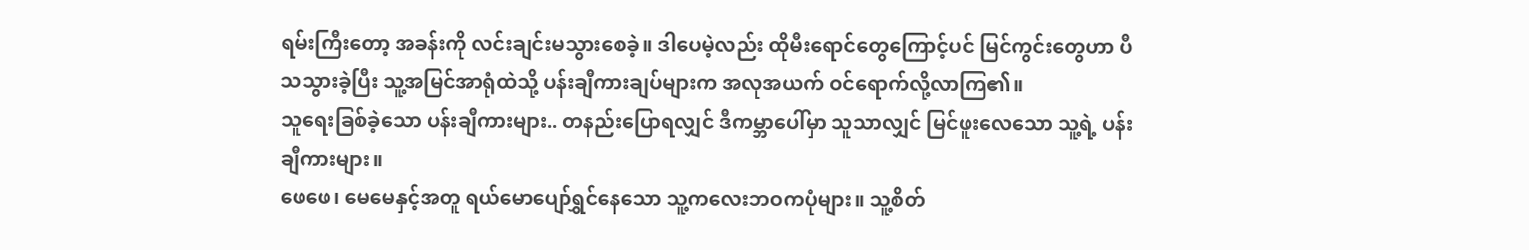ရမ်းကြီးတော့ အခန်းကို လင်းချင်းမသွားစေခဲ့။ ဒါပေမဲ့လည်း ထိုမီးရောင်တွေကြောင့်ပင် မြင်ကွင်းတွေဟာ ပီသသွားခဲ့ပြီး သူ့အမြင်အာရုံထဲသို့ ပန်းချီကားချပ်များက အလုအယက် ဝင်ရောက်လို့လာကြ၏။
သူရေးခြစ်ခဲ့သော ပန်းချီကားများ.. တနည်းပြောရလျှင် ဒီကမ္ဘာပေါ်မှာ သူသာလျှင် မြင်ဖူးလေသော သူ့ရဲ့ ပန်းချီကားများ။
ဖေဖေ၊ မေမေနှင့်အတူ ရယ်မောပျော်ရွှင်နေသော သူ့ကလေးဘဝကပုံများ။ သူ့စိတ်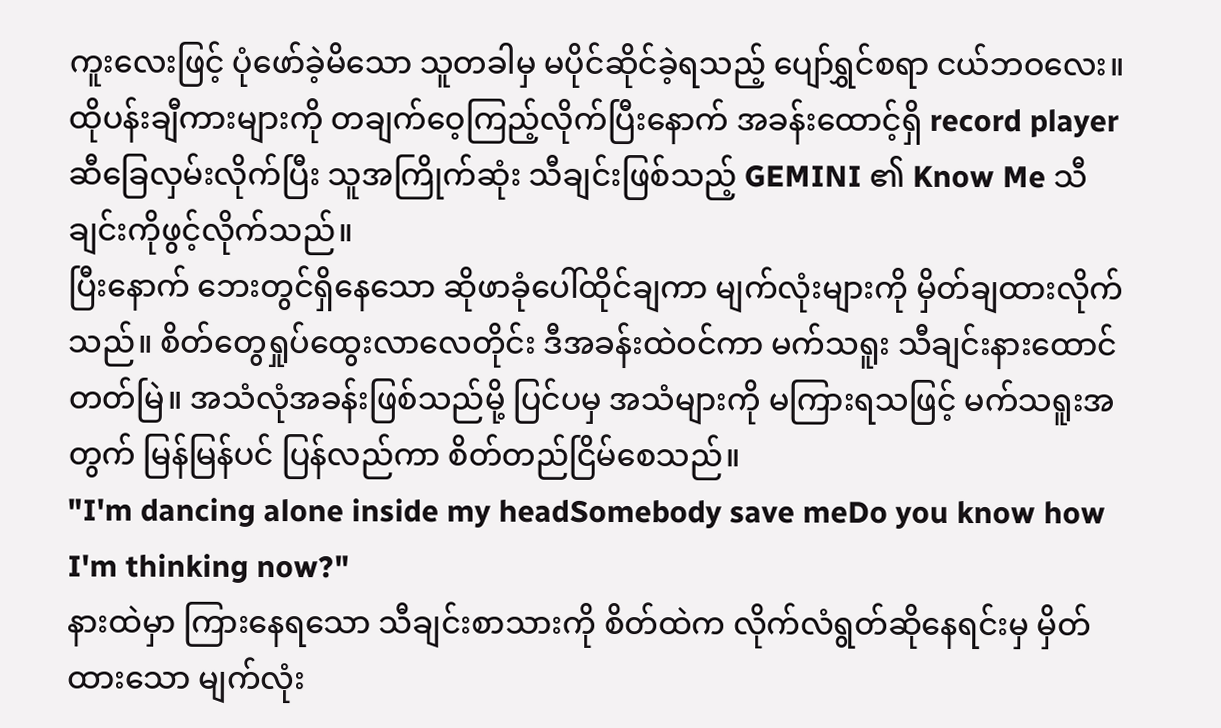ကူးလေးဖြင့် ပုံဖော်ခဲ့မိသော သူတခါမှ မပိုင်ဆိုင်ခဲ့ရသည့် ပျော်ရွှင်စရာ ငယ်ဘဝလေး။
ထိုပန်းချီကားများကို တချက်ဝေ့ကြည့်လိုက်ပြီးနောက် အခန်းထောင့်ရှိ record player ဆီခြေလှမ်းလိုက်ပြီး သူအကြိုက်ဆုံး သီချင်းဖြစ်သည့် GEMINI ၏ Know Me သီချင်းကိုဖွင့်လိုက်သည်။
ပြီးနောက် ဘေးတွင်ရှိနေသော ဆိုဖာခုံပေါ်ထိုင်ချကာ မျက်လုံးများကို မှိတ်ချထားလိုက်သည်။ စိတ်တွေရှုပ်ထွေးလာလေတိုင်း ဒီအခန်းထဲဝင်ကာ မက်သရူး သီချင်းနားထောင်တတ်မြဲ။ အသံလုံအခန်းဖြစ်သည်မို့ ပြင်ပမှ အသံများကို မကြားရသဖြင့် မက်သရူးအတွက် မြန်မြန်ပင် ပြန်လည်ကာ စိတ်တည်ငြိမ်စေသည်။
"I'm dancing alone inside my headSomebody save meDo you know how I'm thinking now?"
နားထဲမှာ ကြားနေရသော သီချင်းစာသားကို စိတ်ထဲက လိုက်လံရွတ်ဆိုနေရင်းမှ မှိတ်ထားသော မျက်လုံး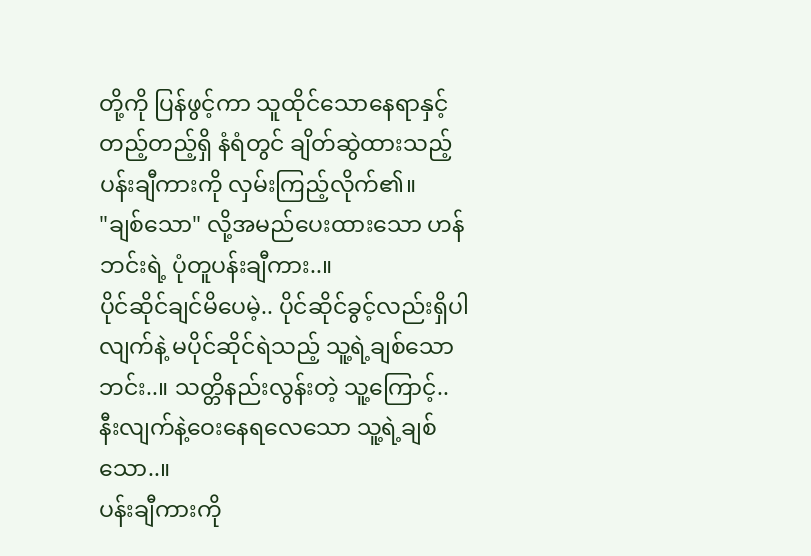တို့ကို ပြန်ဖွင့်ကာ သူထိုင်သောနေရာနှင့်တည့်တည့်ရှိ နံရံတွင် ချိတ်ဆွဲထားသည့် ပန်းချီကားကို လှမ်းကြည့်လိုက်၏။
"ချစ်သော" လို့အမည်ပေးထားသော ဟန်ဘင်းရဲ့ ပုံတူပန်းချီကား..။
ပိုင်ဆိုင်ချင်မိပေမဲ့.. ပိုင်ဆိုင်ခွင့်လည်းရှိပါလျက်နဲ့ မပိုင်ဆိုင်ရဲသည့် သူ့ရဲ့ချစ်သော ဘင်း..။ သတ္တိနည်းလွန်းတဲ့ သူ့ကြောင့်.. နီးလျက်နဲ့ဝေးနေရလေသော သူ့ရဲ့ချစ်သော..။
ပန်းချီကားကို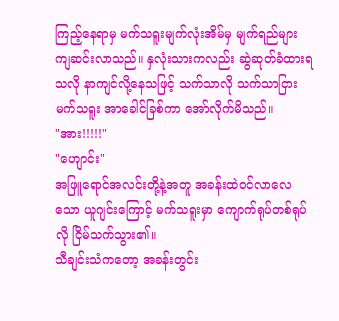ကြည့်နေရာမှ မက်သရူးမျက်လုံးအိမ်မှ မျက်ရည်များ ကျဆင်းလာသည်။ နှလုံးသားကလည်း ဆွဲဆုတ်ခံထားရသလို နာကျင်လို့နေသဖြင့် သက်သာလို သက်သာငြား မက်သရူး အာခေါင်ခြစ်ကာ အော်လိုက်မိသည်။
"အား!!!!!"
"ဟျောင်း"
အဖြူရောင်အလင်းတို့နဲ့အတူ အခန်းထဲဝင်လာလေသော ယူဂျင်းကြောင့် မက်သရူးမှာ ကျောက်ရုပ်တစ်ရုပ်လို ငြိမ်သက်သွား၏။
သီချင်းသံကတော့ အခန်းတွင်း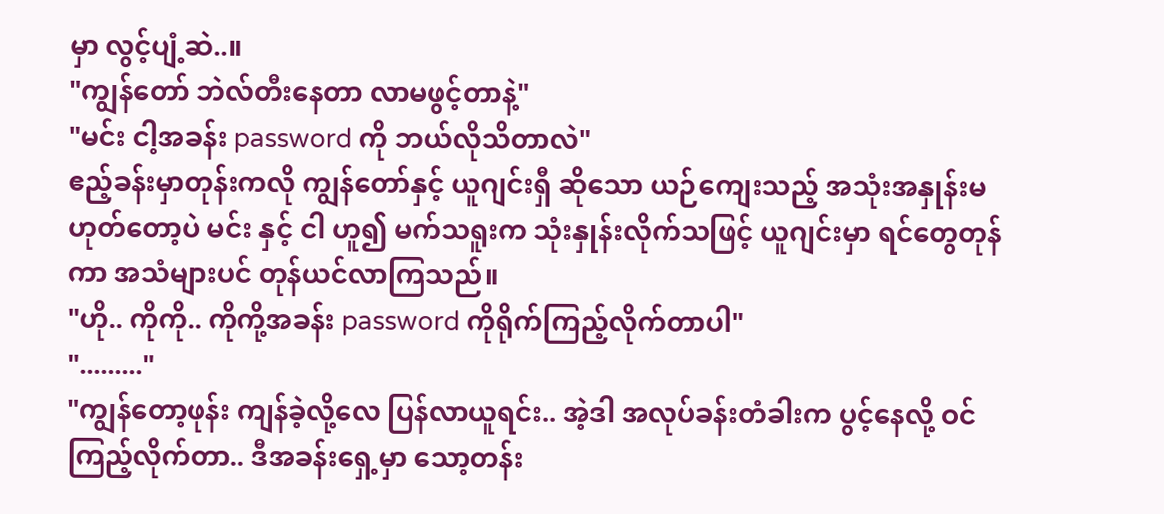မှာ လွင့်ပျံ့ဆဲ..။
"ကျွန်တော် ဘဲလ်တီးနေတာ လာမဖွင့်တာနဲ့"
"မင်း ငါ့အခန်း password ကို ဘယ်လိုသိတာလဲ"
ဧည့်ခန်းမှာတုန်းကလို ကျွန်တော်နှင့် ယူဂျင်းရှီ ဆိုသော ယဉ်ကျေးသည့် အသုံးအနှုန်းမဟုတ်တော့ပဲ မင်း နှင့် ငါ ဟူ၍ မက်သရူးက သုံးနှုန်းလိုက်သဖြင့် ယူဂျင်းမှာ ရင်တွေတုန်ကာ အသံများပင် တုန်ယင်လာကြသည်။
"ဟို.. ကိုကို.. ကိုကို့အခန်း password ကိုရိုက်ကြည့်လိုက်တာပါ"
"........."
"ကျွန်တော့ဖုန်း ကျန်ခဲ့လို့လေ ပြန်လာယူရင်း.. အဲ့ဒါ အလုပ်ခန်းတံခါးက ပွင့်နေလို့ ဝင်ကြည့်လိုက်တာ.. ဒီအခန်းရှေ့မှာ သော့တန်း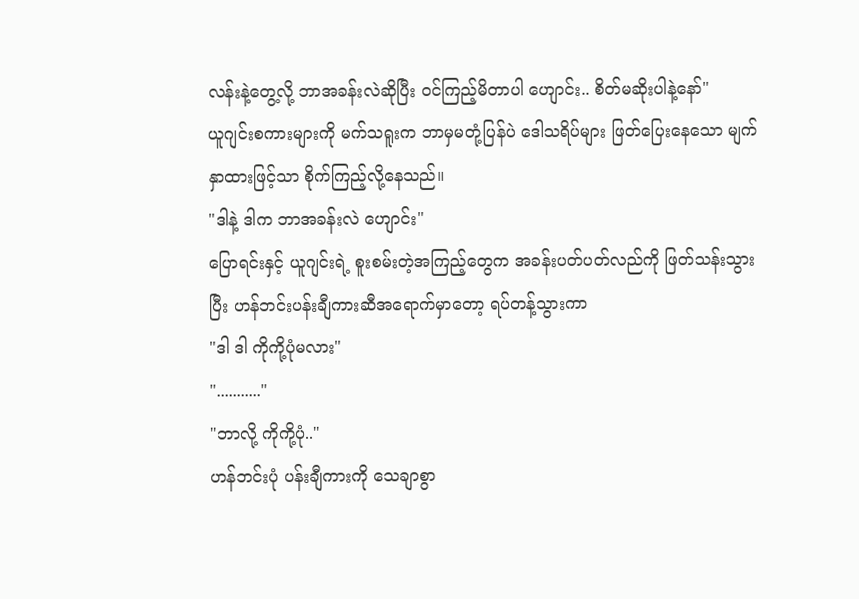လန်းနဲ့တွေ့လို့ ဘာအခန်းလဲဆိုပြီး ဝင်ကြည့်မိတာပါ ဟျောင်း.. စိတ်မဆိုးပါနဲ့နော်"
ယူဂျင်းစကားများကို မက်သရူးက ဘာမှမတုံ့ပြန်ပဲ ဒေါသရိပ်များ ဖြတ်ပြေးနေသော မျက်နှာထားဖြင့်သာ စိုက်ကြည့်လို့နေသည်။
"ဒါနဲ့ ဒါက ဘာအခန်းလဲ ဟျောင်း"
ပြောရင်းနှင့် ယူဂျင်းရဲ့ စူးစမ်းတဲ့အကြည့်တွေက အခန်းပတ်ပတ်လည်ကို ဖြတ်သန်းသွားပြီး ဟန်ဘင်းပန်းချီကားဆီအရောက်မှာတော့ ရပ်တန့်သွားကာ
"ဒါ ဒါ ကိုကို့ပုံမလား"
"..........."
"ဘာလို့ ကိုကို့ပုံ.."
ဟန်ဘင်းပုံ ပန်းချီကားကို သေချာစွာ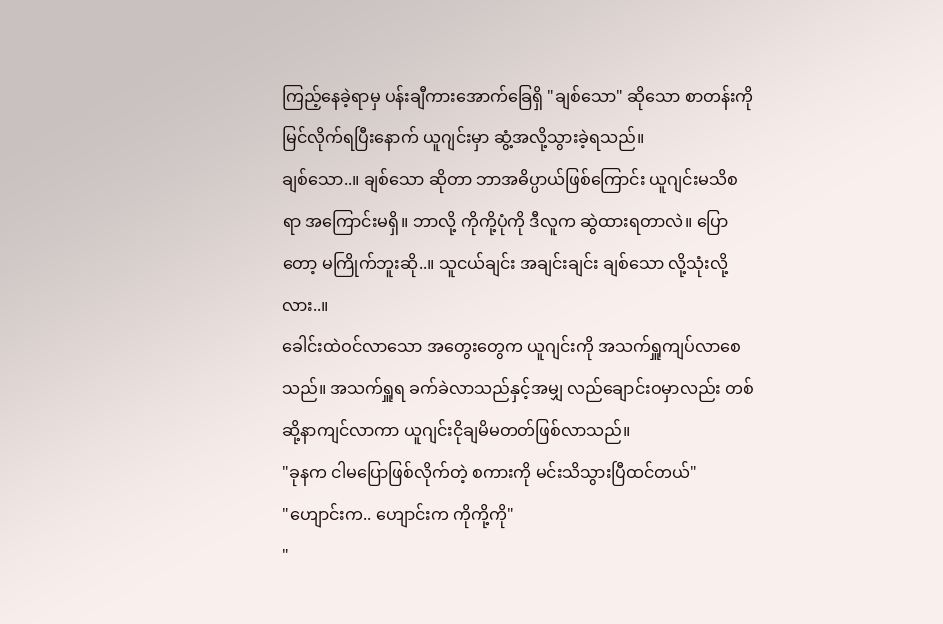ကြည့်နေခဲ့ရာမှ ပန်းချီကားအောက်ခြေရှိ "ချစ်သော" ဆိုသော စာတန်းကို မြင်လိုက်ရပြီးနောက် ယူဂျင်းမှာ ဆွံ့အလို့သွားခဲ့ရသည်။
ချစ်သော..။ ချစ်သော ဆိုတာ ဘာအဓိပ္ပာယ်ဖြစ်ကြောင်း ယူဂျင်းမသိစရာ အကြောင်းမရှိ။ ဘာလို့ ကိုကို့ပုံကို ဒီလူက ဆွဲထားရတာလဲ။ ပြောတော့ မကြိုက်ဘူးဆို..။ သူငယ်ချင်း အချင်းချင်း ချစ်သော လို့သုံးလို့လား..။
ခေါင်းထဲဝင်လာသော အတွေးတွေက ယူဂျင်းကို အသက်ရှူကျပ်လာစေသည်။ အသက်ရှူရ ခက်ခဲလာသည်နှင့်အမျှ လည်ချောင်းဝမှာလည်း တစ်ဆို့နာကျင်လာကာ ယူဂျင်းငိုချမိမတတ်ဖြစ်လာသည်။
"ခုနက ငါမပြောဖြစ်လိုက်တဲ့ စကားကို မင်းသိသွားပြီထင်တယ်"
"ဟျောင်းက.. ဟျောင်းက ကိုကို့ကို"
"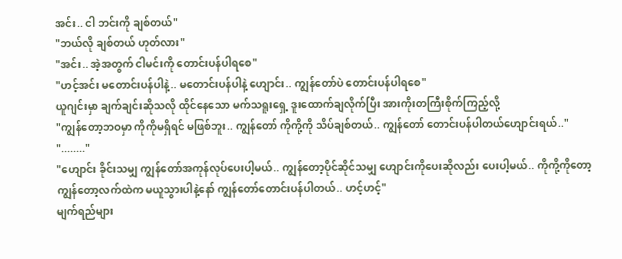အင်း.. ငါ ဘင်းကို ချစ်တယ်"
"ဘယ်လို ချစ်တယ် ဟုတ်လား"
"အင်း.. အဲ့အတွက် ငါမင်းကို တောင်းပန်ပါရစေ"
"ဟင့်အင်း မတောင်းပန်ပါနဲ့.. မတောင်းပန်ပါနဲ့ ဟျောင်း.. ကျွန်တော်ပဲ တောင်းပန်ပါရစေ"
ယူဂျင်းမှာ ချက်ချင်းဆိုသလို ထိုင်နေသော မက်သရူးရှေ့ ဒူးထောက်ချလိုက်ပြီး အားကိုးတကြီးစိုက်ကြည့်လို့
"ကျွန်တော့ဘဝမှာ ကိုကိုမရှိရင် မဖြစ်ဘူး.. ကျွန်တော် ကိုကို့ကို သိပ်ချစ်တယ်.. ကျွန်တော် တောင်းပန်ပါတယ်ဟျောင်းရယ်.."
"........"
"ဟျောင်း ခိုင်းသမျှ ကျွန်တော်အကုန်လုပ်ပေးပါ့မယ်.. ကျွန်တော့ပိုင်ဆိုင်သမျှ ဟျောင်းကိုပေးဆိုလည်း ပေးပါ့မယ်.. ကိုကို့ကိုတော့ ကျွန်တော့လက်ထဲက မယူသွားပါနဲ့နော် ကျွန်တော်တောင်းပန်ပါတယ်.. ဟင့်ဟင့်"
မျက်ရည်များ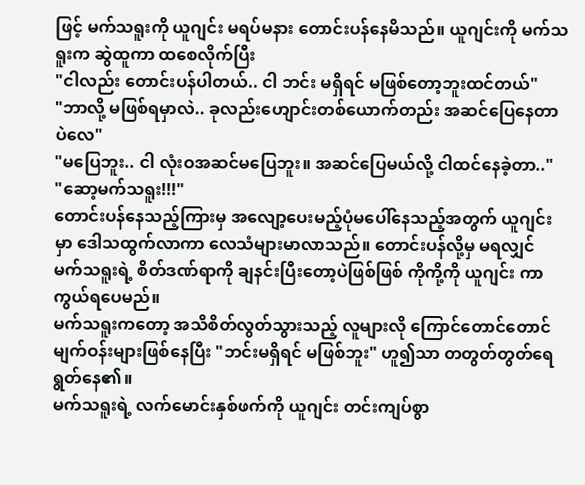ဖြင့် မက်သရူးကို ယူဂျင်း မရပ်မနား တောင်းပန်နေမိသည်။ ယူဂျင်းကို မက်သရူးက ဆွဲထူကာ ထစေလိုက်ပြီး
"ငါလည်း တောင်းပန်ပါတယ်.. ငါ ဘင်း မရှိရင် မဖြစ်တော့ဘူးထင်တယ်"
"ဘာလို့ မဖြစ်ရမှာလဲ.. ခုလည်းဟျောင်းတစ်ယောက်တည်း အဆင်ပြေနေတာပဲလေ"
"မပြေဘူး.. ငါ လုံးဝအဆင်မပြေဘူး။ အဆင်ပြေမယ်လို့ ငါထင်နေခဲ့တာ.."
"ဆော့မက်သရူး!!!"
တောင်းပန်နေသည့်ကြားမှ အလျော့ပေးမည့်ပုံမပေါ်နေသည့်အတွက် ယူဂျင်းမှာ ဒေါသထွက်လာကာ လေသံများမာလာသည်။ တောင်းပန်လို့မှ မရလျှင် မက်သရူးရဲ့ စိတ်ဒဏ်ရာကို ချနင်းပြီးတော့ပဲဖြစ်ဖြစ် ကိုကို့ကို ယူဂျင်း ကာကွယ်ရပေမည်။
မက်သရူးကတော့ အသိစိတ်လွတ်သွားသည့် လူများလို ကြောင်တောင်တောင်မျက်ဝန်းများဖြစ်နေပြီး "ဘင်းမရှိရင် မဖြစ်ဘူး" ဟူ၍သာ တတွတ်တွတ်ရေရွတ်နေ၏။
မက်သရူးရဲ့ လက်မောင်းနှစ်ဖက်ကို ယူဂျင်း တင်းကျပ်စွာ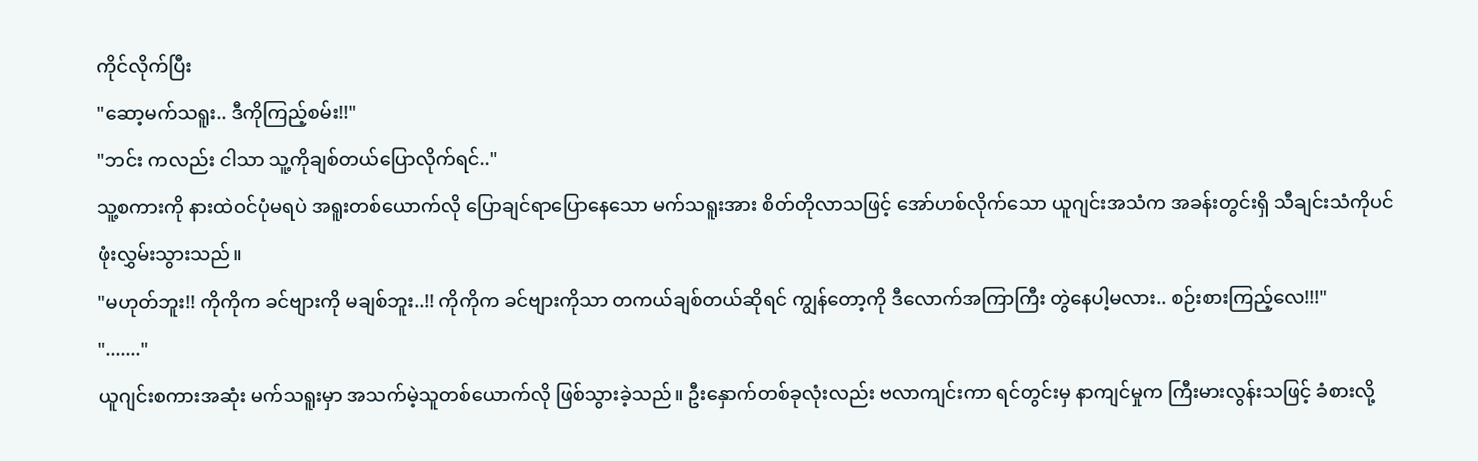ကိုင်လိုက်ပြီး
"ဆော့မက်သရူး.. ဒီကိုကြည့်စမ်း!!"
"ဘင်း ကလည်း ငါသာ သူ့ကိုချစ်တယ်ပြောလိုက်ရင်.."
သူ့စကားကို နားထဲဝင်ပုံမရပဲ အရူးတစ်ယောက်လို ပြောချင်ရာပြောနေသော မက်သရူးအား စိတ်တိုလာသဖြင့် အော်ဟစ်လိုက်သော ယူဂျင်းအသံက အခန်းတွင်းရှိ သီချင်းသံကိုပင် ဖုံးလွှမ်းသွားသည်။
"မဟုတ်ဘူး!! ကိုကိုက ခင်ဗျားကို မချစ်ဘူး..!! ကိုကိုက ခင်ဗျားကိုသာ တကယ်ချစ်တယ်ဆိုရင် ကျွန်တော့ကို ဒီလောက်အကြာကြီး တွဲနေပါ့မလား.. စဉ်းစားကြည့်လေ!!!"
"......."
ယူဂျင်းစကားအဆုံး မက်သရူးမှာ အသက်မဲ့သူတစ်ယောက်လို ဖြစ်သွားခဲ့သည်။ ဦးနှောက်တစ်ခုလုံးလည်း ဗလာကျင်းကာ ရင်တွင်းမှ နာကျင်မှုက ကြီးမားလွန်းသဖြင့် ခံစားလို့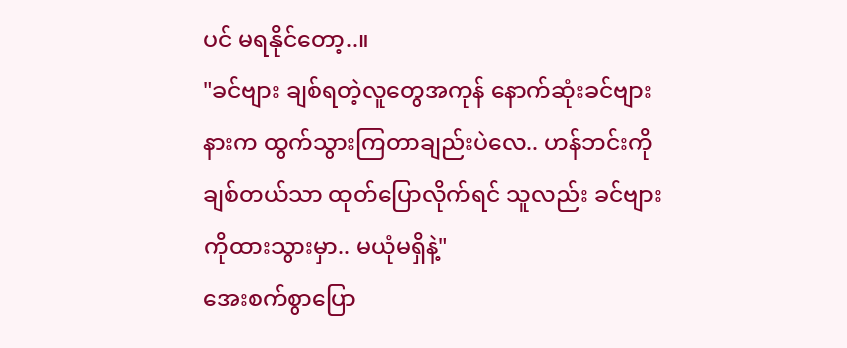ပင် မရနိုင်တော့..။
"ခင်ဗျား ချစ်ရတဲ့လူတွေအကုန် နောက်ဆုံးခင်ဗျားနားက ထွက်သွားကြတာချည်းပဲလေ.. ဟန်ဘင်းကို ချစ်တယ်သာ ထုတ်ပြောလိုက်ရင် သူလည်း ခင်ဗျားကိုထားသွားမှာ.. မယုံမရှိနဲ့"
အေးစက်စွာပြော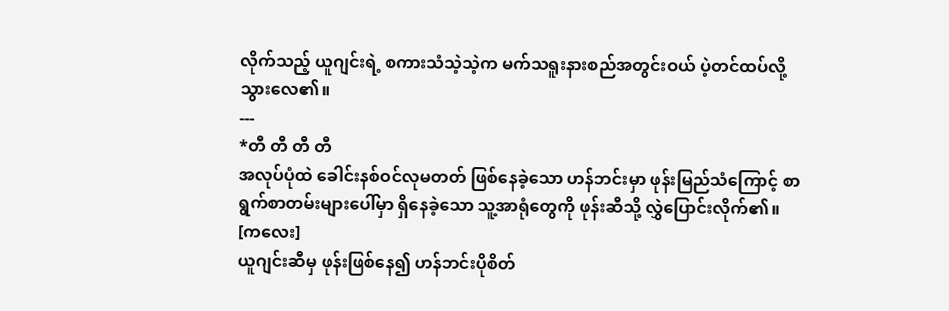လိုက်သည့် ယူဂျင်းရဲ့ စကားသံသဲ့သဲ့က မက်သရူးနားစည်အတွင်းဝယ် ပဲ့တင်ထပ်လို့သွားလေ၏။
---
*တီ တီ တီ တီ
အလုပ်ပုံထဲ ခေါင်းနစ်ဝင်လုမတတ် ဖြစ်နေခဲ့သော ဟန်ဘင်းမှာ ဖုန်းမြည်သံကြောင့် စာရွက်စာတမ်းများပေါ်မှာ ရှိနေခဲ့သော သူ့အာရုံတွေကို ဖုန်းဆီသို့ လွှဲပြောင်းလိုက်၏။
[ကလေး]
ယူဂျင်းဆီမှ ဖုန်းဖြစ်နေ၍ ဟန်ဘင်းပိုစိတ်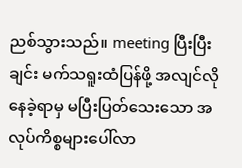ညစ်သွားသည်။ meeting ပြီးပြီးချင်း မက်သရူးထံပြန်ဖို့ အလျင်လိုနေခဲ့ရာမှ မပြီးပြတ်သေးသော အလုပ်ကိစ္စများပေါ်လာ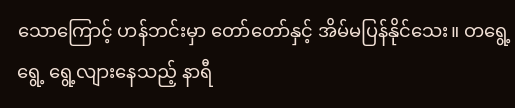သောကြောင့် ဟန်ဘင်းမှာ တော်တော်နှင့် အိမ်မပြန်နိုင်သေး။ တရွေ့ရွေ့ ရွေ့လျားနေသည့် နာရီ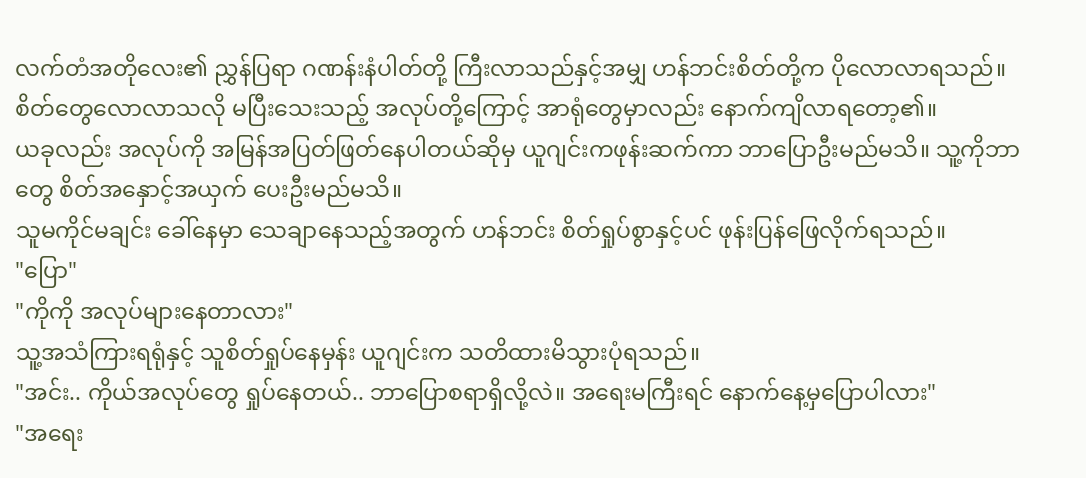လက်တံအတိုလေး၏ ညွှန်ပြရာ ဂဏန်းနံပါတ်တို့ ကြီးလာသည်နှင့်အမျှ ဟန်ဘင်းစိတ်တို့က ပိုလောလာရသည်။ စိတ်တွေလောလာသလို မပြီးသေးသည့် အလုပ်တို့ကြောင့် အာရုံတွေမှာလည်း နောက်ကျိလာရတော့၏။
ယခုလည်း အလုပ်ကို အမြန်အပြတ်ဖြတ်နေပါတယ်ဆိုမှ ယူဂျင်းကဖုန်းဆက်ကာ ဘာပြောဦးမည်မသိ။ သူ့ကိုဘာတွေ စိတ်အနှောင့်အယှက် ပေးဦးမည်မသိ။
သူမကိုင်မချင်း ခေါ်နေမှာ သေချာနေသည့်အတွက် ဟန်ဘင်း စိတ်ရှုပ်စွာနှင့်ပင် ဖုန်းပြန်ဖြေလိုက်ရသည်။
"ပြော"
"ကိုကို အလုပ်များနေတာလား"
သူ့အသံကြားရရုံနှင့် သူစိတ်ရှုပ်နေမှန်း ယူဂျင်းက သတိထားမိသွားပုံရသည်။
"အင်း.. ကိုယ်အလုပ်တွေ ရှုပ်နေတယ်.. ဘာပြောစရာရှိလို့လဲ။ အရေးမကြီးရင် နောက်နေ့မှပြောပါလား"
"အရေး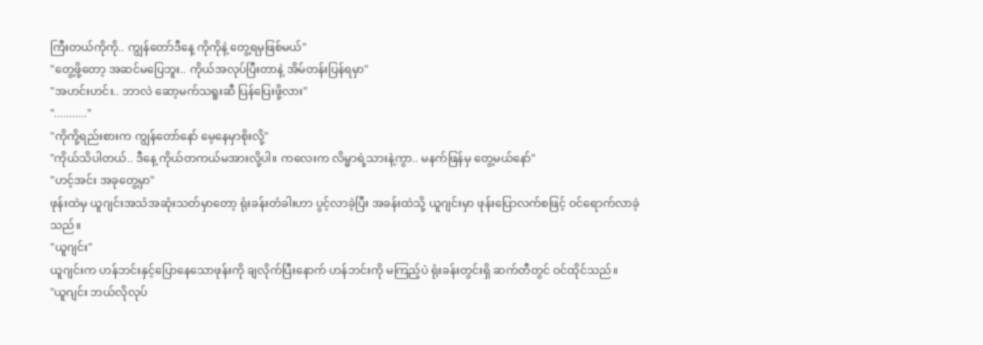ကြီးတယ်ကိုကို.. ကျွန်တော်ဒီနေ့ ကိုကိုနဲ့ တွေ့ရမှဖြစ်မယ်"
"တွေ့ဖို့တော့ အဆင်မပြေဘူး.. ကိုယ်အလုပ်ပြီးတာနဲ့ အိမ်တန်းပြန်ရမှာ"
"အဟင်းဟင်း.. ဘာလဲ ဆော့မက်သရူးဆီ ပြန်ပြေးဖို့လား"
"..........."
"ကိုကို့ရည်းစားက ကျွန်တော်နော် မေ့နေမှာစိုးလို့"
"ကိုယ်သိပါတယ်.. ဒီနေ့ ကိုယ်တကယ်မအားလို့ပါ။ ကလေးက လိမ္မာရဲ့သားနဲ့ကွာ.. မနက်ဖြန်မှ တွေ့မယ်နော်"
"ဟင့်အင်း အခုတွေ့မှာ"
ဖုန်းထဲမှ ယူဂျင်းအသံအဆုံးသတ်မှာတော့ ရုံးခန်းတံခါးဟာ ပွင့်လာခဲ့ပြီး အခန်းထဲသို့ ယူဂျင်းမှာ ဖုန်းပြောလက်စဖြင့် ဝင်ရောက်လာခဲ့သည်။
"ယူဂျင်း"
ယူဂျင်းက ဟန်ဘင်းနှင့်ပြောနေသောဖုန်းကို ချလိုက်ပြီးနောက် ဟန်ဘင်းကို မကြည့်ပဲ ရုံးခန်းတွင်းရှိ ဆက်တီတွင် ဝင်ထိုင်သည်။
"ယူဂျင်း ဘယ်လိုလုပ်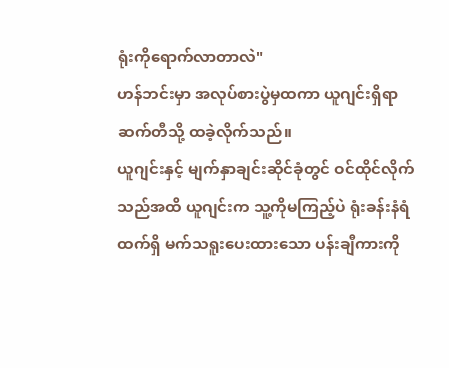ရုံးကိုရောက်လာတာလဲ"
ဟန်ဘင်းမှာ အလုပ်စားပွဲမှထကာ ယူဂျင်းရှိရာ ဆက်တီသို့ ထခဲ့လိုက်သည်။
ယူဂျင်းနှင့် မျက်နှာချင်းဆိုင်ခုံတွင် ဝင်ထိုင်လိုက်သည်အထိ ယူဂျင်းက သူ့ကိုမကြည့်ပဲ ရုံးခန်းနံရံထက်ရှိ မက်သရူးပေးထားသော ပန်းချီကားကို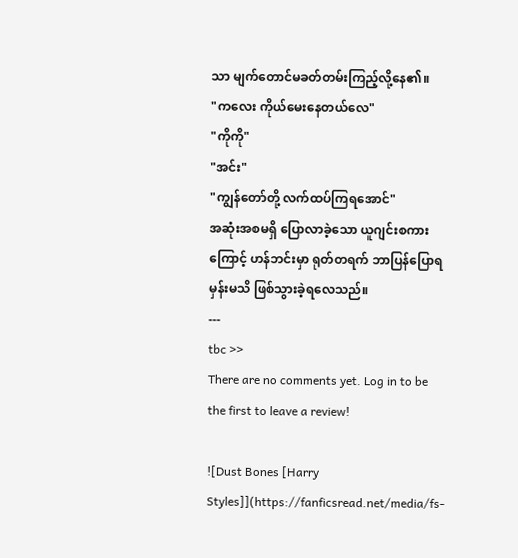သာ မျက်တောင်မခတ်တမ်းကြည့်လို့နေ၏။
"ကလေး ကိုယ်မေးနေတယ်လေ"
"ကိုကို"
"အင်း"
"ကျွန်တော်တို့ လက်ထပ်ကြရအောင်"
အဆုံးအစမရှိ ပြောလာခဲ့သော ယူဂျင်းစကားကြောင့် ဟန်ဘင်းမှာ ရုတ်တရက် ဘာပြန်ပြောရမှန်းမသိ ဖြစ်သွားခဲ့ရလေသည်။
---
tbc >>
There are no comments yet. Log in to be the first to leave a review!

![Dust Bones [Harry Styles]](https://fanficsread.net/media/fs-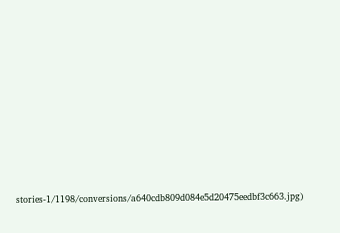stories-1/1198/conversions/a640cdb809d084e5d20475eedbf3c663.jpg)